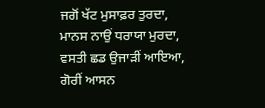ਜਗੋਂ ਖੱਟ ਮੁਸਾਫ਼ਰ ਤੁਰਦਾ,
ਮਾਨਸ ਨਾਉਂ ਧਰਾਯਾ ਮੁਰਦਾ,
ਵਸਤੀ ਛਡ ਉਜਾੜੀਂ ਆਇਆ,
ਗੋਰੀਂ ਆਸਨ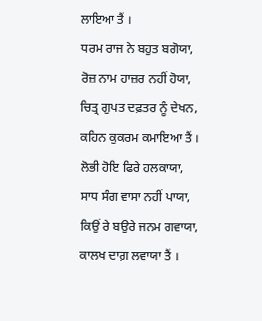ਲਾਇਆ ਤੈਂ ।
ਧਰਮ ਰਾਜ ਨੇ ਬਹੁਤ ਬਗੋਯਾ,
ਰੋਜ਼ ਨਾਮ ਹਾਜ਼ਰ ਨਹੀਂ ਹੋਯਾ,
ਚਿਤ੍ਰ ਗੁਪਤ ਦਫ਼ਤਰ ਨੂੰ ਦੇਖਨ,
ਕਹਿਨ ਕੁਕਰਮ ਕਮਾਇਆ ਤੈਂ ।
ਲੋਭੀ ਹੋਇ ਫਿਰੇ ਹਲਕਾਯਾ,
ਸਾਧ ਸੰਗ ਵਾਸਾ ਨਹੀਂ ਪਾਯਾ,
ਕਿਉਂ ਰੇ ਬਉਰੇ ਜਨਮ ਗਵਾਯਾ,
ਕਾਲਖ ਦਾਗ਼ ਲਵਾਯਾ ਤੈਂ ।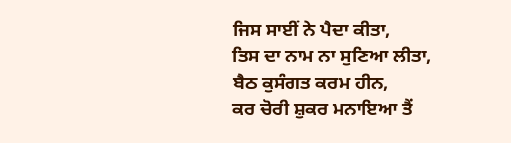ਜਿਸ ਸਾਈਂ ਨੇ ਪੈਦਾ ਕੀਤਾ,
ਤਿਸ ਦਾ ਨਾਮ ਨਾ ਸੁਣਿਆ ਲੀਤਾ,
ਬੈਠ ਕੁਸੰਗਤ ਕਰਮ ਹੀਨ,
ਕਰ ਚੋਰੀ ਸ਼ੁਕਰ ਮਨਾਇਆ ਤੈਂ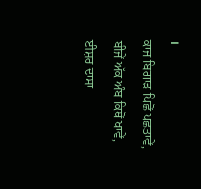।
ਕਾਜ ਬਿਗਾੜ ਪਿਛੋਂ ਪਛਤਾਵੇਂ,
ਬੀਜੇਂ ਅੱਕ ਅੰਬ ਕਿਥੋਂ ਖਾਵੇਂ,
ਈਸ਼ਰ ਦਾਸਾ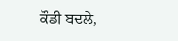ਕੌਡੀ ਬਦਲੇ,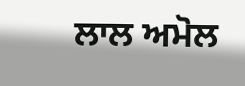ਲਾਲ ਅਮੋਲ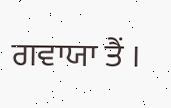ਗਵਾਯਾ ਤੈਂ ।